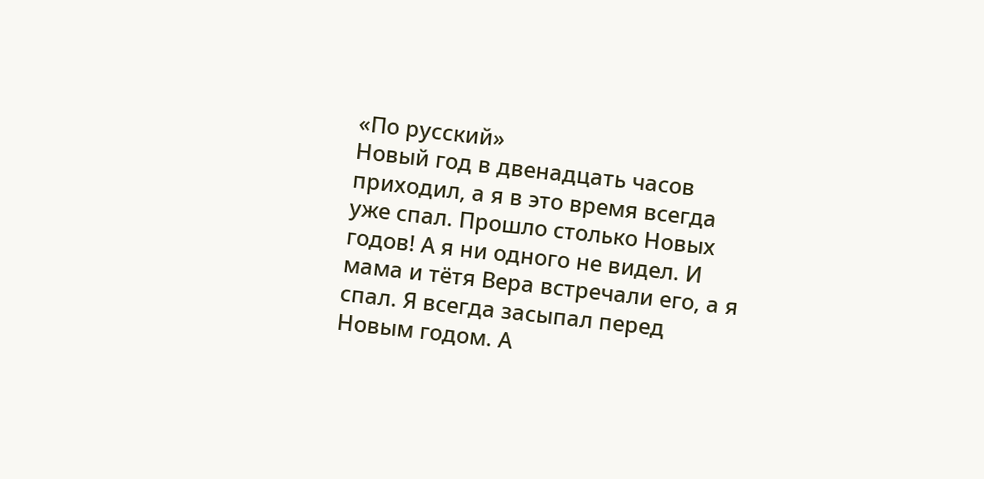«По русский»
Новый год в двенадцать часов приходил, а я в это время всегда уже спал. Прошло столько Новых годов! А я ни одного не видел. И мама и тётя Вера встречали его, а я спал. Я всегда засыпал перед Новым годом. А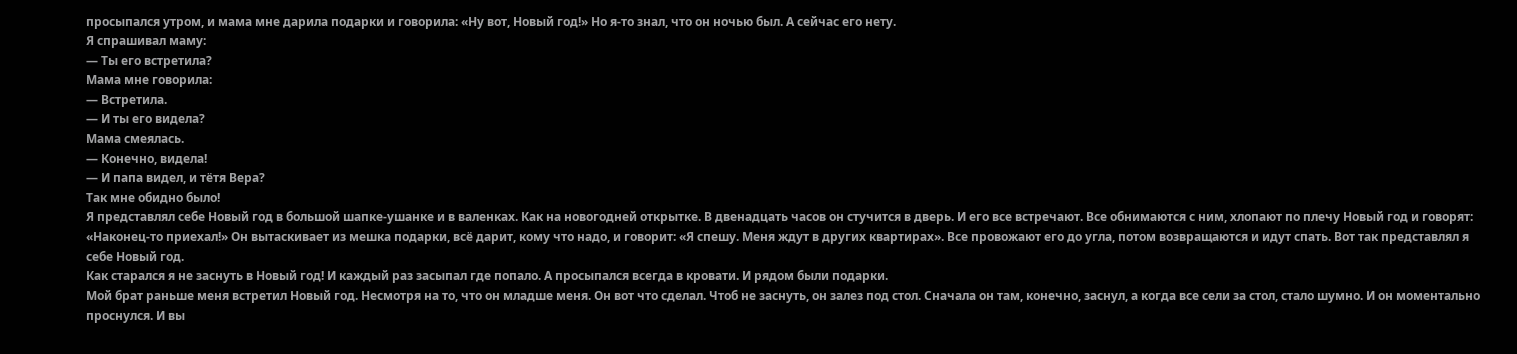просыпался утром, и мама мне дарила подарки и говорила: «Ну вот, Новый год!» Но я-то знал, что он ночью был. А сейчас его нету.
Я спрашивал маму:
— Ты его встретила?
Мама мне говорила:
— Встретила.
— И ты его видела?
Мама смеялась.
— Конечно, видела!
— И папа видел, и тётя Вера?
Так мне обидно было!
Я представлял себе Новый год в большой шапке-ушанке и в валенках. Как на новогодней открытке. В двенадцать часов он стучится в дверь. И его все встречают. Все обнимаются с ним, хлопают по плечу Новый год и говорят: «Наконец-то приехал!» Он вытаскивает из мешка подарки, всё дарит, кому что надо, и говорит: «Я спешу. Меня ждут в других квартирах». Все провожают его до угла, потом возвращаются и идут спать. Вот так представлял я себе Новый год.
Как старался я не заснуть в Новый год! И каждый раз засыпал где попало. А просыпался всегда в кровати. И рядом были подарки.
Мой брат раньше меня встретил Новый год. Несмотря на то, что он младше меня. Он вот что сделал. Чтоб не заснуть, он залез под стол. Сначала он там, конечно, заснул, а когда все сели за стол, стало шумно. И он моментально проснулся. И вы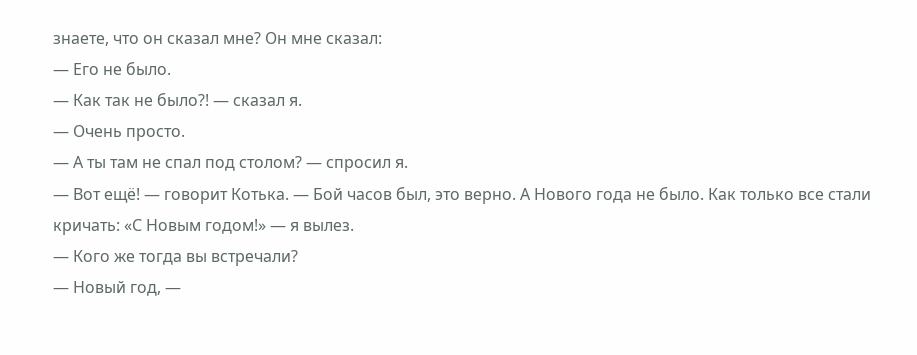знаете, что он сказал мне? Он мне сказал:
— Его не было.
— Как так не было?! — сказал я.
— Очень просто.
— А ты там не спал под столом? — спросил я.
— Вот ещё! — говорит Котька. — Бой часов был, это верно. А Нового года не было. Как только все стали кричать: «С Новым годом!» — я вылез.
— Кого же тогда вы встречали?
— Новый год, —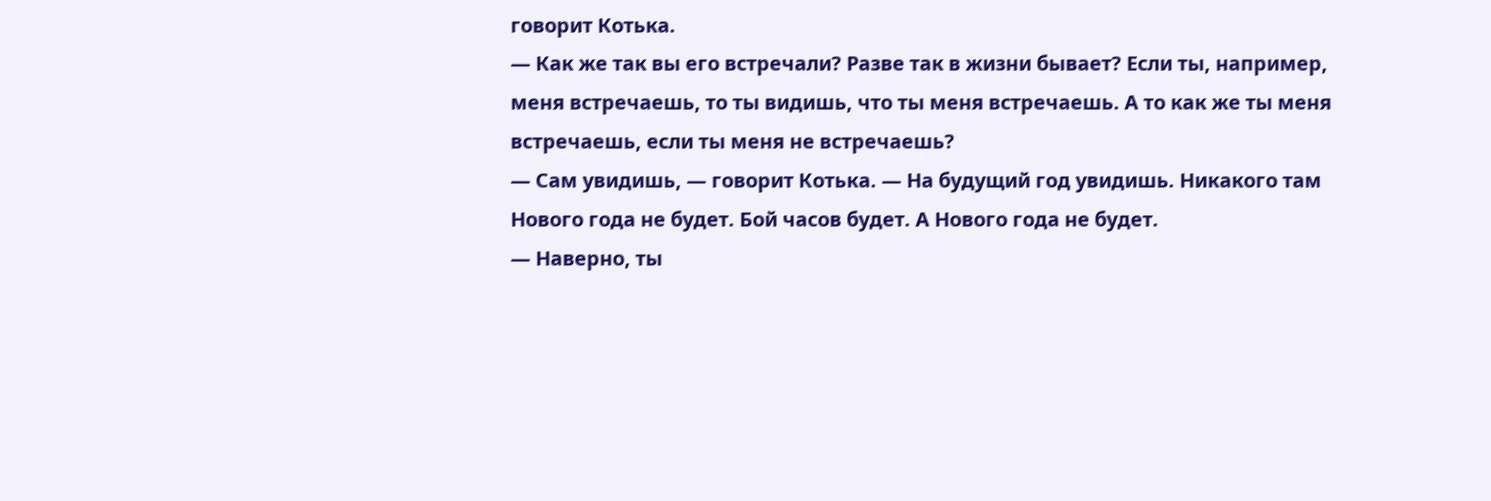говорит Котька.
— Как же так вы его встречали? Разве так в жизни бывает? Если ты, например, меня встречаешь, то ты видишь, что ты меня встречаешь. А то как же ты меня встречаешь, если ты меня не встречаешь?
— Сам увидишь, — говорит Котька. — На будущий год увидишь. Никакого там Нового года не будет. Бой часов будет. А Нового года не будет.
— Наверно, ты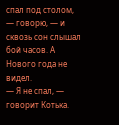спал под столом, — говорю, — и сквозь сон слышал бой часов. А Нового года не видел.
— Я не спал, — говорит Котька.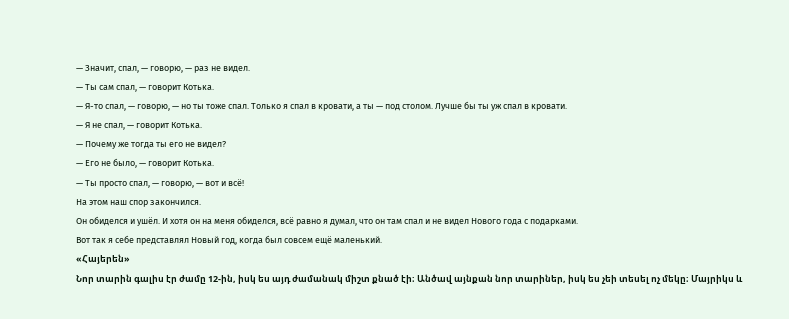— Значит, спал, — говорю, — раз не видел.
— Ты сам спал, — говорит Котька.
— Я-то спал, — говорю, — но ты тоже спал. Только я спал в кровати, а ты — под столом. Лучше бы ты уж спал в кровати.
— Я не спал, — говорит Котька.
— Почему же тогда ты его не видел?
— Его не было, — говорит Котька.
— Ты просто спал, — говорю, — вот и всё!
На этом наш спор закончился.
Он обиделся и ушёл. И хотя он на меня обиделся, всё равно я думал, что он там спал и не видел Нового года с подарками.
Вот так я себе представлял Новый год, когда был совсем ещё маленький.
«Հայերեն»
Նոր տարին գալիս էր ժամը 12-ին, իսկ ես այդ ժամանակ միշտ քնած էի։ Անծավ այնքան նոր տարիներ, իսկ ես չեի տեսել ոչ մեկը։ Մայրիկս և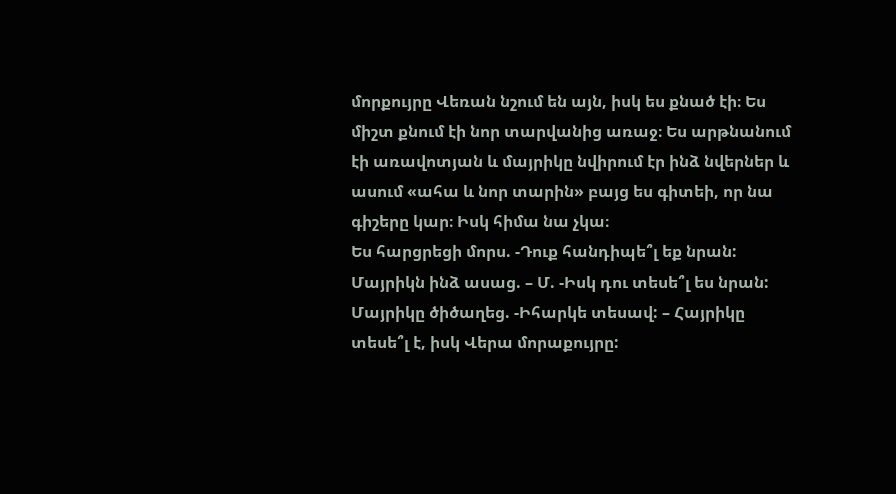մորքույրը Վեռան նշում են այն, իսկ ես քնած էի։ Ես միշտ քնում էի նոր տարվանից առաջ։ Ես արթնանում էի առավոտյան և մայրիկը նվիրում էր ինձ նվերներ և ասում «ահա և նոր տարին» բայց ես գիտեի, որ նա գիշերը կար։ Իսկ հիմա նա չկա։
Ես հարցրեցի մորս. -Դուք հանդիպե՞լ եք նրան: Մայրիկն ինձ ասաց. – Մ. -Իսկ դու տեսե՞լ ես նրան: Մայրիկը ծիծաղեց. -Իհարկե տեսավ: – Հայրիկը տեսե՞լ է, իսկ Վերա մորաքույրը: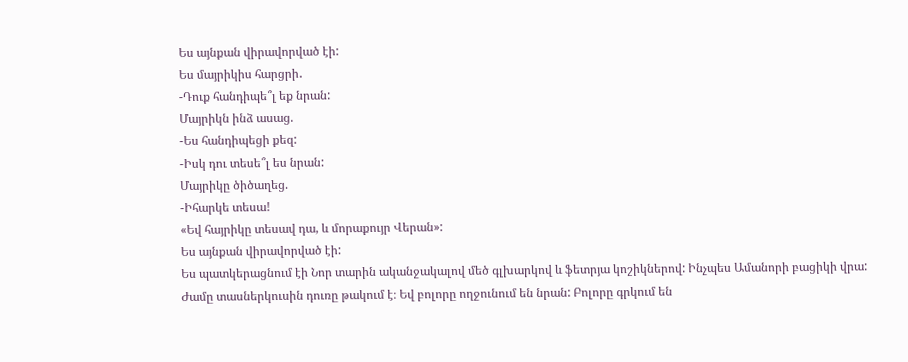Ես այնքան վիրավորված էի:
Ես մայրիկիս հարցրի․
-Դուք հանդիպե՞լ եք նրան:
Մայրիկն ինձ ասաց.
-Ես հանդիպեցի քեզ:
-Իսկ դու տեսե՞լ ես նրան:
Մայրիկը ծիծաղեց.
-Իհարկե տեսա!
«Եվ հայրիկը տեսավ դա, և մորաքույր Վերան»:
Ես այնքան վիրավորված էի:
Ես պատկերացնում էի Նոր տարին ականջակալով մեծ գլխարկով և ֆետրյա կոշիկներով: Ինչպես Ամանորի բացիկի վրա: Ժամը տասներկուսին դուռը թակում է։ Եվ բոլորը ողջունում են նրան: Բոլորը գրկում են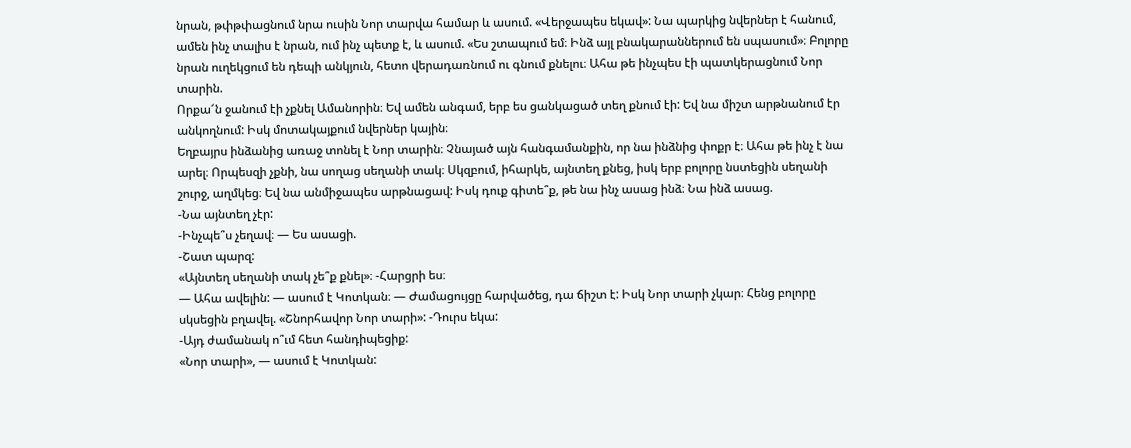նրան, թփթփացնում նրա ուսին Նոր տարվա համար և ասում. «Վերջապես եկավ»: Նա պարկից նվերներ է հանում, ամեն ինչ տալիս է նրան, ում ինչ պետք է, և ասում. «Ես շտապում եմ։ Ինձ այլ բնակարաններում են սպասում»։ Բոլորը նրան ուղեկցում են դեպի անկյուն, հետո վերադառնում ու գնում քնելու։ Ահա թե ինչպես էի պատկերացնում Նոր տարին.
Որքա՜ն ջանում էի չքնել Ամանորին։ Եվ ամեն անգամ, երբ ես ցանկացած տեղ քնում էի: Եվ նա միշտ արթնանում էր անկողնում: Իսկ մոտակայքում նվերներ կային։
Եղբայրս ինձանից առաջ տոնել է Նոր տարին։ Չնայած այն հանգամանքին, որ նա ինձնից փոքր է։ Ահա թե ինչ է նա արել։ Որպեսզի չքնի, նա սողաց սեղանի տակ։ Սկզբում, իհարկե, այնտեղ քնեց, իսկ երբ բոլորը նստեցին սեղանի շուրջ, աղմկեց։ Եվ նա անմիջապես արթնացավ: Իսկ դուք գիտե՞ք, թե նա ինչ ասաց ինձ։ Նա ինձ ասաց.
-Նա այնտեղ չէր:
-Ինչպե՞ս չեղավ։ — Ես ասացի.
-Շատ պարզ:
«Այնտեղ սեղանի տակ չե՞ք քնել»։ -Հարցրի ես։
— Ահա ավելին: — ասում է Կոտկան։ — Ժամացույցը հարվածեց, դա ճիշտ է: Իսկ Նոր տարի չկար։ Հենց բոլորը սկսեցին բղավել. «Շնորհավոր Նոր տարի»: -Դուրս եկա:
-Այդ ժամանակ ո՞ւմ հետ հանդիպեցիք:
«Նոր տարի», — ասում է Կոտկան: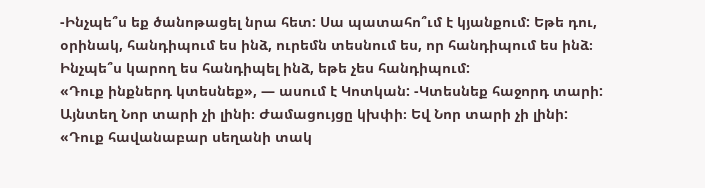-Ինչպե՞ս եք ծանոթացել նրա հետ: Սա պատահո՞ւմ է կյանքում: Եթե դու, օրինակ, հանդիպում ես ինձ, ուրեմն տեսնում ես, որ հանդիպում ես ինձ։ Ինչպե՞ս կարող ես հանդիպել ինձ, եթե չես հանդիպում:
«Դուք ինքներդ կտեսնեք», — ասում է Կոտկան: -Կտեսնեք հաջորդ տարի: Այնտեղ Նոր տարի չի լինի։ Ժամացույցը կխփի։ Եվ Նոր տարի չի լինի:
«Դուք հավանաբար սեղանի տակ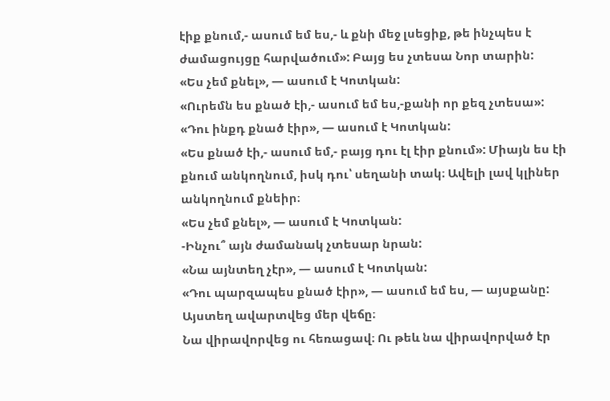էիք քնում,- ասում եմ ես,- և քնի մեջ լսեցիք, թե ինչպես է ժամացույցը հարվածում»: Բայց ես չտեսա Նոր տարին:
«Ես չեմ քնել», — ասում է Կոտկան:
«Ուրեմն ես քնած էի,- ասում եմ ես,-քանի որ քեզ չտեսա»:
«Դու ինքդ քնած էիր», — ասում է Կոտկան:
«Ես քնած էի,- ասում եմ,- բայց դու էլ էիր քնում»: Միայն ես էի քնում անկողնում, իսկ դու՝ սեղանի տակ։ Ավելի լավ կլիներ անկողնում քնեիր։
«Ես չեմ քնել», — ասում է Կոտկան:
-Ինչու՞ այն ժամանակ չտեսար նրան:
«Նա այնտեղ չէր», — ասում է Կոտկան:
«Դու պարզապես քնած էիր», — ասում եմ ես, — այսքանը:
Այստեղ ավարտվեց մեր վեճը։
Նա վիրավորվեց ու հեռացավ։ Ու թեև նա վիրավորված էր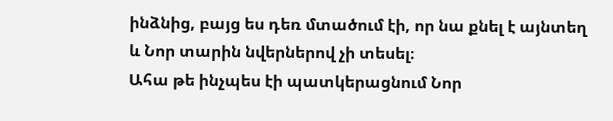ինձնից, բայց ես դեռ մտածում էի, որ նա քնել է այնտեղ և Նոր տարին նվերներով չի տեսել։
Ահա թե ինչպես էի պատկերացնում Նոր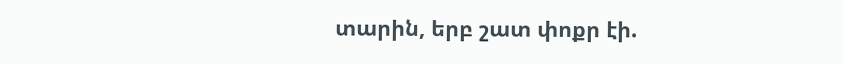տարին, երբ շատ փոքր էի.